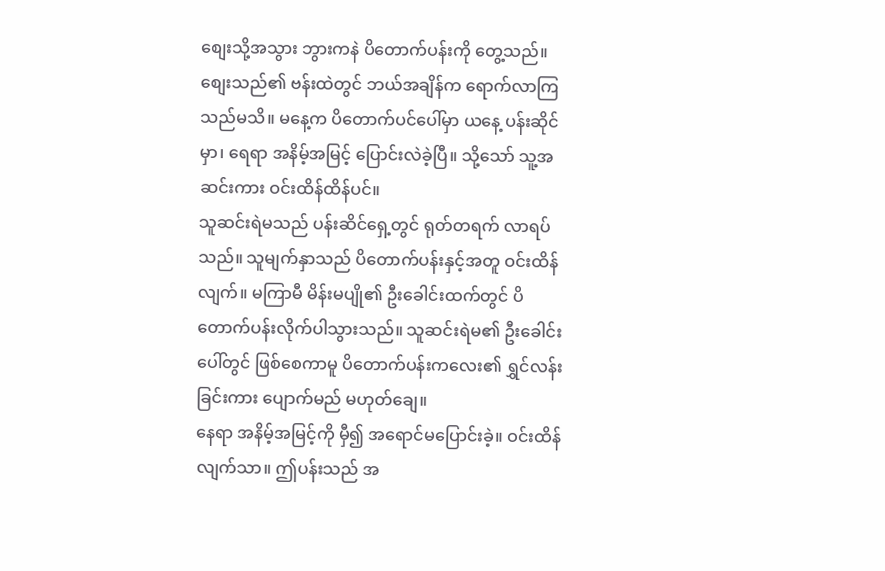စျေးသို့အသွား ဘွားကနဲ ပိတောက်ပန်းကို တွေ့သည်။ စျေးသည်၏ ဗန်းထဲတွင် ဘယ်အချိန်က ရောက်လာကြသည်မသိ။ မနေ့က ပိတောက်ပင်ပေါ်မှာ ယနေ့ ပန်းဆိုင်မှာ၊ ရေရာ အနိမ့်အမြင့် ပြောင်းလဲခဲ့ပြီ။ သို့သော် သူ့အဆင်းကား ဝင်းထိန်ထိန်ပင်။
သူဆင်းရဲမသည် ပန်းဆိင်ရှေ့တွင် ရုတ်တရက် လာရပ်သည်။ သူမျက်နှာသည် ပိတောက်ပန်းနှင့်အတူ ဝင်းထိန်လျက်။ မကြာမီ မိန်းမပျို၏ ဦးခေါင်းထက်တွင် ပိတောက်ပန်းလိုက်ပါသွားသည်။ သူဆင်းရဲမ၏ ဦးခေါင်းပေါ်တွင် ဖြစ်စေကာမူ ပိတောက်ပန်းကလေး၏ ရွှင်လန်းခြင်းကား ပျောက်မည် မဟုတ်ချေ။
နေရာ အနိမ့်အမြင့်ကို မှီ၍ အရောင်မပြောင်းခဲ့။ ဝင်းထိန်လျက်သာ။ ဤပန်းသည် အ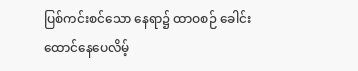ပြစ်ကင်းစင်သော နေရာ၌ ထာဝစဉ် ခေါင်းထောင်နေပေလိမ့်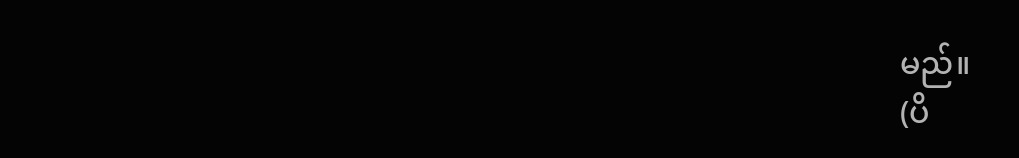မည်။
(ပိ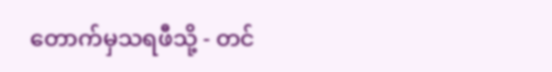တောက်မှသရဖီသို့ - တင်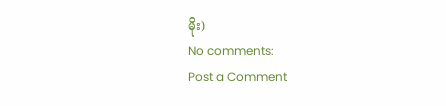မိုး)
No comments:
Post a Comment